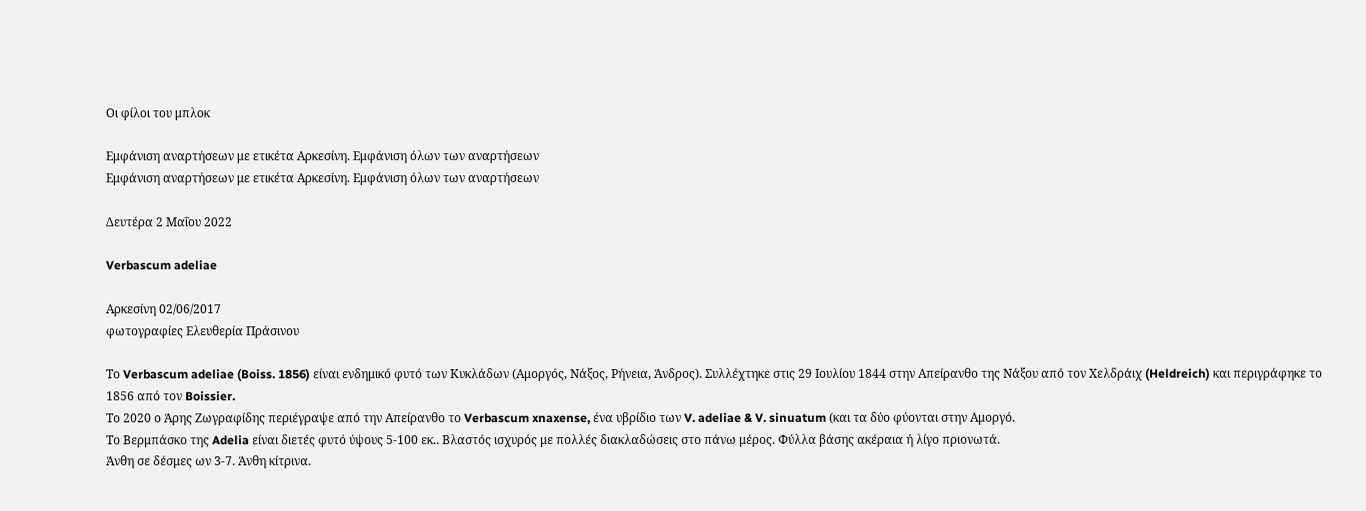Οι φίλοι του μπλοκ

Εμφάνιση αναρτήσεων με ετικέτα Αρκεσίνη. Εμφάνιση όλων των αναρτήσεων
Εμφάνιση αναρτήσεων με ετικέτα Αρκεσίνη. Εμφάνιση όλων των αναρτήσεων

Δευτέρα 2 Μαΐου 2022

Verbascum adeliae

Αρκεσίνη 02/06/2017
φωτογραφίες Ελευθερία Πράσινου

Το Verbascum adeliae (Boiss. 1856) είναι ενδημικό φυτό των Κυκλάδων (Αμοργός, Νάξος, Ρήνεια, Άνδρος). Συλλέχτηκε στις 29 Ιουλίου 1844 στην Απείρανθο της Νάξου από τον Χελδράιχ (Heldreich) και περιγράφηκε το 1856 από τον Boissier.
Το 2020 ο Άρης Ζωγραφίδης περιέγραψε από την Απείρανθο το Verbascum xnaxense, ένα υβρίδιο των V. adeliae & V. sinuatum (και τα δύο φύονται στην Αμοργό.
Το Βερμπάσκο της Adelia είναι διετές φυτό ύψους 5-100 εκ.. Βλαστός ισχυρός με πολλές διακλαδώσεις στο πάνω μέρος. Φύλλα βάσης ακέραια ή λίγο πριονωτά.
Άνθη σε δέσμες ων 3-7. Άνθη κίτρινα.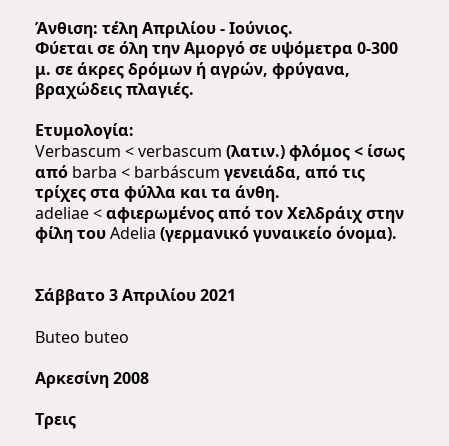Άνθιση: τέλη Απριλίου - Ιούνιος.
Φύεται σε όλη την Αμοργό σε υψόμετρα 0-300 μ. σε άκρες δρόμων ή αγρών, φρύγανα, βραχώδεις πλαγιές.

Ετυμολογία:
Verbascum < verbascum (λατιν.) φλόμος < ίσως από barba < barbáscum γενειάδα, από τις τρίχες στα φύλλα και τα άνθη.
adeliae < αφιερωμένος από τον Χελδράιχ στην φίλη του Adelia (γερμανικό γυναικείο όνομα).


Σάββατο 3 Απριλίου 2021

Buteo buteo

Αρκεσίνη 2008

Τρεις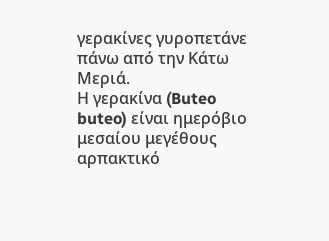γερακίνες γυροπετάνε πάνω από την Κάτω Μεριά.
Η γερακίνα (Buteo buteo) είναι ημερόβιο μεσαίου μεγέθους αρπακτικό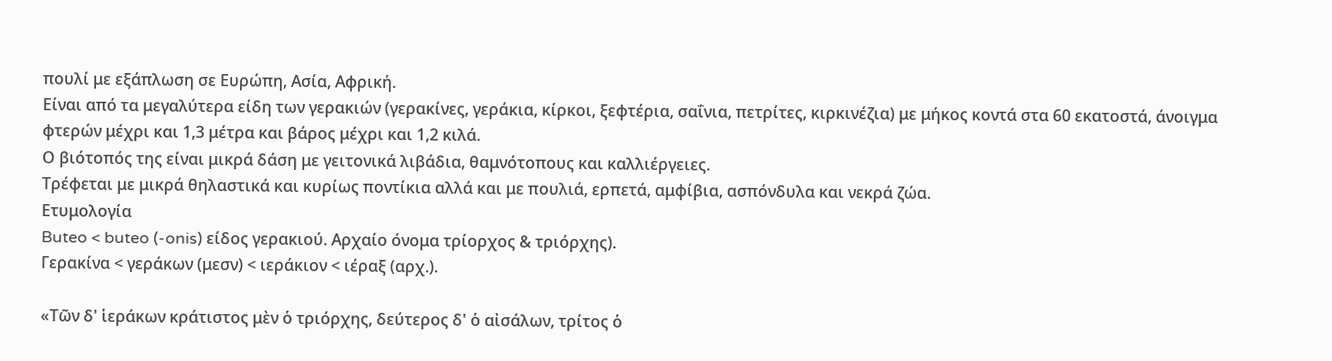πουλί με εξάπλωση σε Ευρώπη, Ασία, Αφρική.
Είναι από τα μεγαλύτερα είδη των γερακιών (γερακίνες, γεράκια, κίρκοι, ξεφτέρια, σαΐνια, πετρίτες, κιρκινέζια) με μήκος κοντά στα 60 εκατοστά, άνοιγμα φτερών μέχρι και 1,3 μέτρα και βάρος μέχρι και 1,2 κιλά.
Ο βιότοπός της είναι μικρά δάση με γειτονικά λιβάδια, θαμνότοπους και καλλιέργειες.
Τρέφεται με μικρά θηλαστικά και κυρίως ποντίκια αλλά και με πουλιά, ερπετά, αμφίβια, ασπόνδυλα και νεκρά ζώα.
Ετυμολογία
Buteo < buteo (-onis) είδος γερακιού. Αρχαίο όνομα τρίορχος & τριόρχης).
Γερακίνα < γεράκων (μεσν) < ιεράκιον < ιέραξ (αρχ.).

«Τῶν δ' ἱεράκων κράτιστος μὲν ὁ τριόρχης, δεύτερος δ' ὁ αἰσάλων, τρίτος ὁ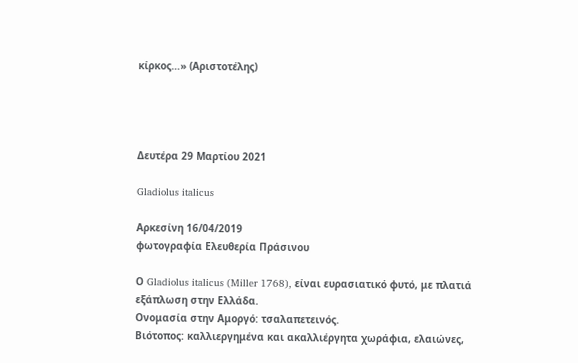κίρκος…» (Αριστοτέλης)




Δευτέρα 29 Μαρτίου 2021

Gladiolus italicus

Αρκεσίνη 16/04/2019
φωτογραφία Ελευθερία Πράσινου

Ο Gladiolus italicus (Miller 1768), είναι ευρασιατικό φυτό, με πλατιά εξάπλωση στην Ελλάδα.
Ονομασία στην Αμοργό: τσαλαπετεινός.
Βιότοπος: καλλιεργημένα και ακαλλιέργητα χωράφια, ελαιώνες,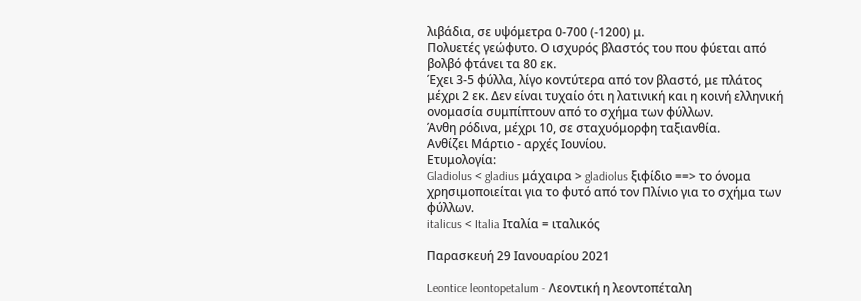λιβάδια, σε υψόμετρα 0-700 (-1200) μ.
Πολυετές γεώφυτο. Ο ισχυρός βλαστός του που φύεται από βολβό φτάνει τα 80 εκ.
Έχει 3-5 φύλλα, λίγο κοντύτερα από τον βλαστό, με πλάτος μέχρι 2 εκ. Δεν είναι τυχαίο ότι η λατινική και η κοινή ελληνική ονομασία συμπίπτουν από το σχήμα των φύλλων.
Άνθη ρόδινα, μέχρι 10, σε σταχυόμορφη ταξιανθία.
Ανθίζει Μάρτιο - αρχές Ιουνίου.
Ετυμολογία:
Gladiolus < gladius μάχαιρα > gladiolus ξιφίδιο ==> το όνομα χρησιμοποιείται για το φυτό από τον Πλίνιο για το σχήμα των φύλλων.
italicus < Italia Ιταλία = ιταλικός

Παρασκευή 29 Ιανουαρίου 2021

Leontice leontopetalum - Λεοντική η λεοντοπέταλη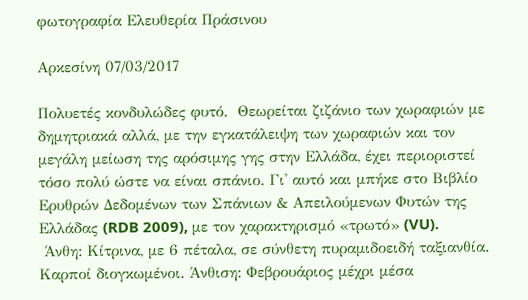φωτογραφία Ελευθερία Πράσινου

Αρκεσίνη 07/03/2017

Πολυετές κονδυλώδες φυτό.  Θεωρείται ζιζάνιο των χωραφιών με δημητριακά αλλά, με την εγκατάλειψη των χωραφιών και τον μεγάλη μείωση της αρόσιμης γης στην Ελλάδα, έχει περιοριστεί τόσο πολύ ώστε να είναι σπάνιο. Γι' αυτό και μπήκε στο Βιβλίο Ερυθρών Δεδομένων των Σπάνιων & Απειλούμενων Φυτών της Ελλάδας (RDB 2009), με τον χαρακτηρισμό «τρωτό» (VU).
 Άνθη: Κίτρινα, με 6 πέταλα, σε σύνθετη πυραμιδοειδή ταξιανθία. Καρποί διογκωμένοι. Άνθιση: Φεβρουάριος μέχρι μέσα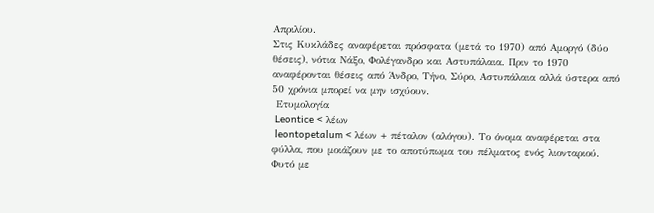Απριλίου.
Στις Κυκλάδες αναφέρεται πρόσφατα (μετά το 1970) από Αμοργό (δύο θέσεις), νότια Νάξο, Φολέγανδρο και Αστυπάλαια. Πριν το 1970 αναφέρονται θέσεις από Άνδρο, Τήνο, Σύρο, Αστυπάλαια αλλά ύστερα από 50 χρόνια μπορεί να μην ισχύουν.
 Ετυμολογία
 Leontice < λέων
 leontopetalum < λέων + πέταλον (αλόγου). Το όνομα αναφέρεται στα φύλλα, που μοιάζουν με το αποτύπωμα του πέλματος ενός λιονταριού. Φυτό με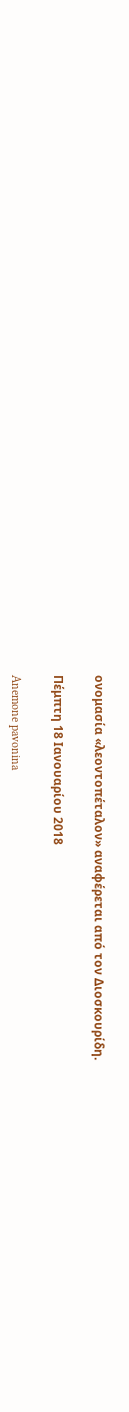ονομασία «λεοντοπέταλον» αναφέρεται από τον Διοσκουρίδη.

Πέμπτη 18 Ιανουαρίου 2018

Anemone pavonina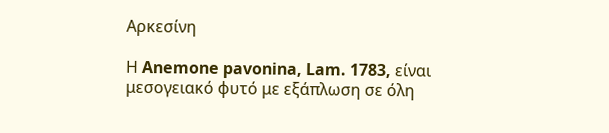Αρκεσίνη

Η Anemone pavonina, Lam. 1783, είναι μεσογειακό φυτό με εξάπλωση σε όλη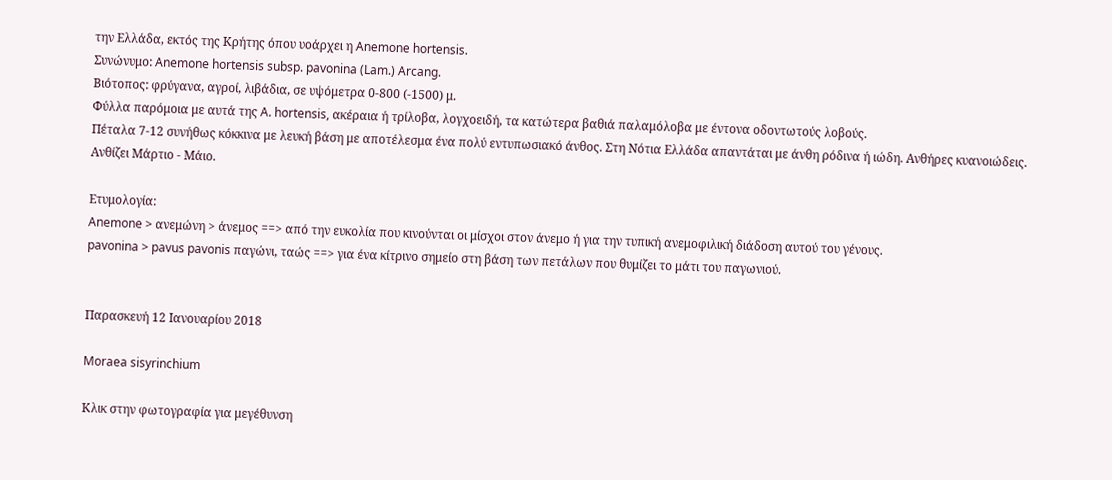την Ελλάδα, εκτός της Κρήτης όπου υοάρχει η Anemone hortensis.
Συνώνυμο: Anemone hortensis subsp. pavonina (Lam.) Arcang.
Βιότοπος: φρύγανα, αγροί, λιβάδια, σε υψόμετρα 0-800 (-1500) μ.
Φύλλα παρόμοια με αυτά της A. hortensis, ακέραια ή τρίλοβα, λογχοειδή, τα κατώτερα βαθιά παλαμόλοβα με έντονα οδοντωτούς λοβούς.
Πέταλα 7-12 συνήθως κόκκινα με λευκή βάση με αποτέλεσμα ένα πολύ εντυπωσιακό άνθος. Στη Νότια Ελλάδα απαντάται με άνθη ρόδινα ή ιώδη. Ανθήρες κυανοιώδεις.
Ανθίζει Μάρτιο - Μάιο.

Ετυμολογία:
Anemone > ανεμώνη > άνεμος ==> από την ευκολία που κινούνται οι μίσχοι στον άνεμο ή για την τυπική ανεμοφιλική διάδοση αυτού του γένους.
pavonina > pavus pavonis παγώνι, ταώς ==> για ένα κίτρινο σημείο στη βάση των πετάλων που θυμίζει το μάτι του παγωνιού.


Παρασκευή 12 Ιανουαρίου 2018

Moraea sisyrinchium

Κλικ στην φωτογραφία για μεγέθυνση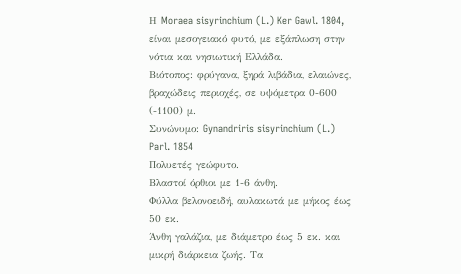Η Moraea sisyrinchium (L.) Ker Gawl. 1804, είναι μεσογειακό φυτό, με εξάπλωση στην νότια και νησιωτική Ελλάδα.
Βιότοπος: φρύγανα, ξηρά λιβάδια, ελαιώνες, βραχώδεις περιοχές, σε υψόμετρα 0-600 (-1100) μ.
Συνώνυμο: Gynandriris sisyrinchium (L.) Parl. 1854
Πολυετές γεώφυτο.
Βλαστοί όρθιοι με 1-6 άνθη.
Φύλλα βελονοειδή, αυλακωτά με μήκος έως 50 εκ.
Άνθη γαλάζια, με διάμετρο έως 5 εκ. και μικρή διάρκεια ζωής. Τα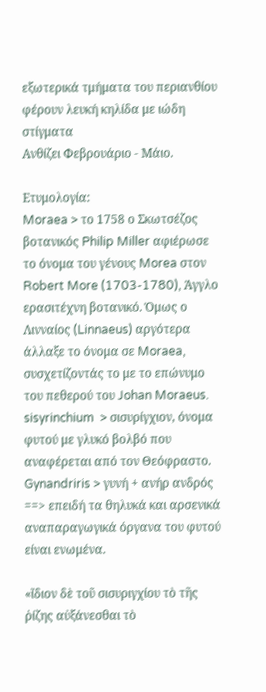εξωτερικά τμήματα του περιανθίου φέρουν λευκή κηλίδα με ιώδη στίγματα
Ανθίζει Φεβρουάριο - Μάιο.

Ετυμολογία:
Moraea > το 1758 ο Σκωτσέζος βοτανικός Philip Miller αφιέρωσε το όνομα του γένους Morea στον Robert More (1703-1780), Άγγλο ερασιτέχνη βοτανικό. Όμως ο Λινναίος (Linnaeus) αργότερα άλλαξε το όνομα σε Moraea, συσχετίζοντάς το με το επώνυμο του πεθερού του Johan Moraeus.
sisyrinchium  > σισυρίγχιoν, όνομα φυτού με γλυκό βολβό που αναφέρεται από τον Θεόφραστο.
Gynandriris > γυνή + ανήρ ανδρός ==> επειδή τα θηλυκά και αρσενικά αναπαραγωγικά όργανα του φυτού είναι ενωμένα.

«ἴδιον δὲ τοῦ σισυριγχίου τὸ τῆς ῥίζης αὐξάνεσθαι τὸ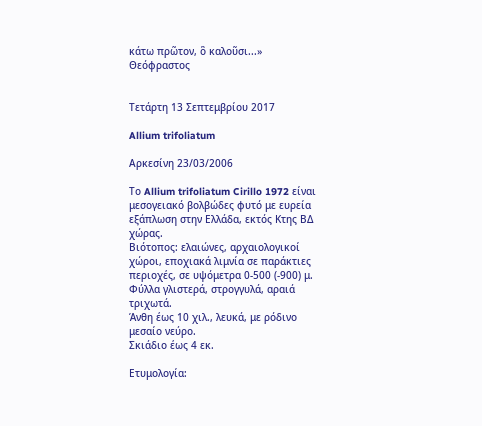κάτω πρῶτον, ὃ καλοῦσι...»
Θεόφραστος


Τετάρτη 13 Σεπτεμβρίου 2017

Allium trifoliatum

Αρκεσίνη 23/03/2006

Το Allium trifoliatum Cirillo 1972 είναι μεσογειακό βολβώδες φυτό με ευρεία εξάπλωση στην Ελλάδα, εκτός Κτης ΒΔ χώρας.
Βιότοπος: ελαιώνες, αρχαιολογικοί χώροι, εποχιακά λιμνία σε παράκτιες περιοχές, σε υψόμετρα 0-500 (-900) μ.
Φύλλα γλιστερά, στρογγυλά, αραιά τριχωτά.
Άνθη έως 10 χιλ., λευκά, με ρόδινο μεσαίο νεύρο.
Σκιάδιο έως 4 εκ.

Ετυμολογία: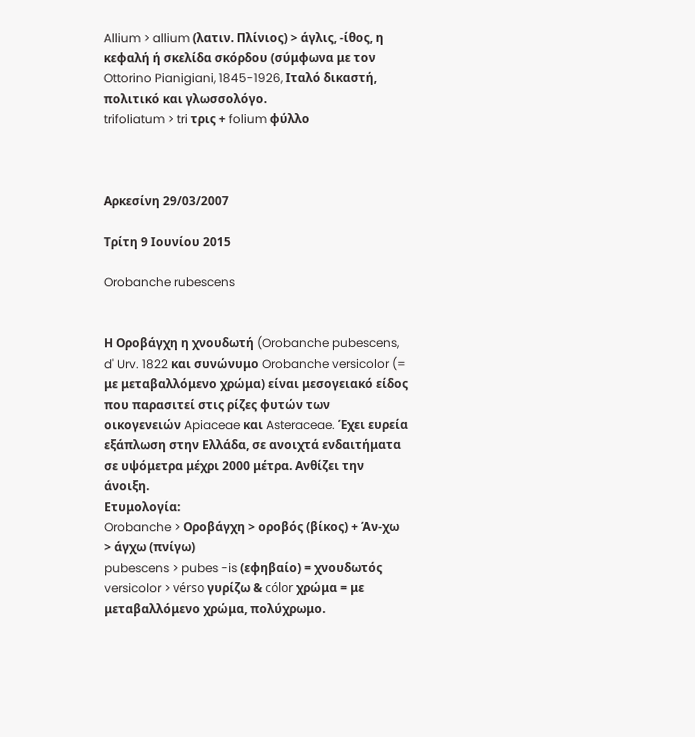Allium > allium (λατιν. Πλίνιος) > άγλις, -ίθος, η κεφαλή ή σκελίδα σκόρδου (σύμφωνα με τον Ottorino Pianigiani, 1845-1926, Ιταλό δικαστή, πολιτικό και γλωσσολόγο.
trifoliatum > tri τρις + folium φύλλο



Αρκεσίνη 29/03/2007

Τρίτη 9 Ιουνίου 2015

Orobanche rubescens


Η Οροβάγχη η χνουδωτή (Orobanche pubescens, d' Urv. 1822 και συνώνυμο Orobanche versicolor (= με μεταβαλλόμενο χρώμα) είναι μεσογειακό είδος που παρασιτεί στις ρίζες φυτών των οικογενειών Apiaceae και Asteraceae. Έχει ευρεία εξάπλωση στην Ελλάδα, σε ανοιχτά ενδαιτήματα σε υψόμετρα μέχρι 2000 μέτρα. Ανθίζει την άνοιξη.
Ετυμολογία:
Orobanche > Οροβάγχη > οροβός (βίκος) + Άν-χω > άγχω (πνίγω)
pubescens > pubes -is (εφηβαίο) = χνουδωτός
versicolor > vérso γυρίζω & cólor χρώμα = με μεταβαλλόμενο χρώμα, πολύχρωμο.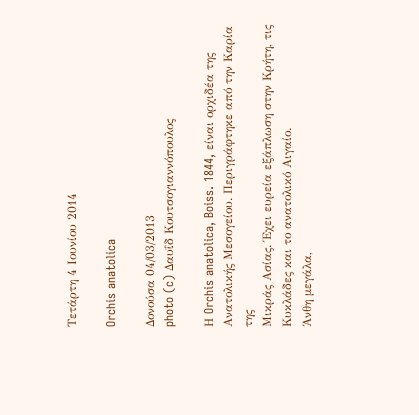Τετάρτη 4 Ιουνίου 2014

Orchis anatolica

Δονούσα 04/03/2013
photo (c) Δαυΐδ Κουτσογιαννόπουλος

Η Orchis anatolica, Boiss. 1844, είναι ορχιδέα της Ανατολικής Μεσογείου. Περιγράφτηκε από την Καρία της
Μικράς Ασίας. Έχει ευρεία εξάπλωση στην Κρήτη, τις Κυκλάδες και το ανατολικό Αιγαίο.
Άνθη μεγάλα,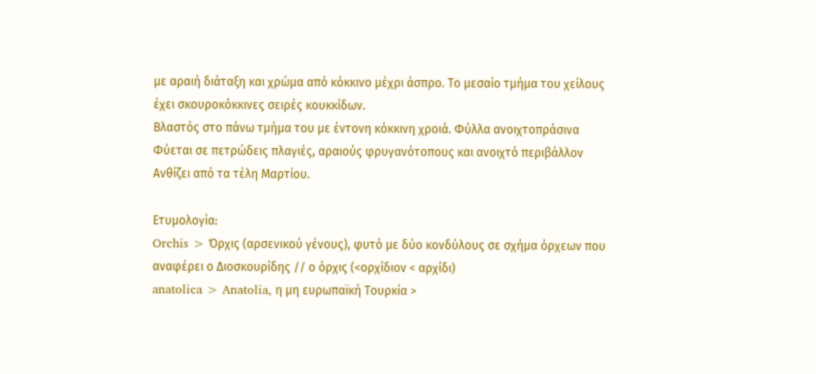με αραιή διάταξη και χρώμα από κόκκινο μέχρι άσπρο. Το μεσαίο τμήμα του χείλους έχει σκουροκόκκινες σειρές κουκκίδων.
Βλαστός στο πάνω τμήμα του με έντονη κόκκινη χροιά. Φύλλα ανοιχτοπράσινα
Φύεται σε πετρώδεις πλαγιές, αραιούς φρυγανότοπους και ανοιχτό περιβάλλον
Ανθίζει από τα τέλη Μαρτίου.

Ετυμολογία:
Orchis > Όρχις (αρσενικού γένους), φυτό με δύο κονδύλους σε σχήμα όρχεων που αναφέρει ο Διοσκουρίδης // ο όρχις (<ορχίδιον < αρχίδι)
anatolica > Anatolia, η μη ευρωπαϊκή Τουρκία >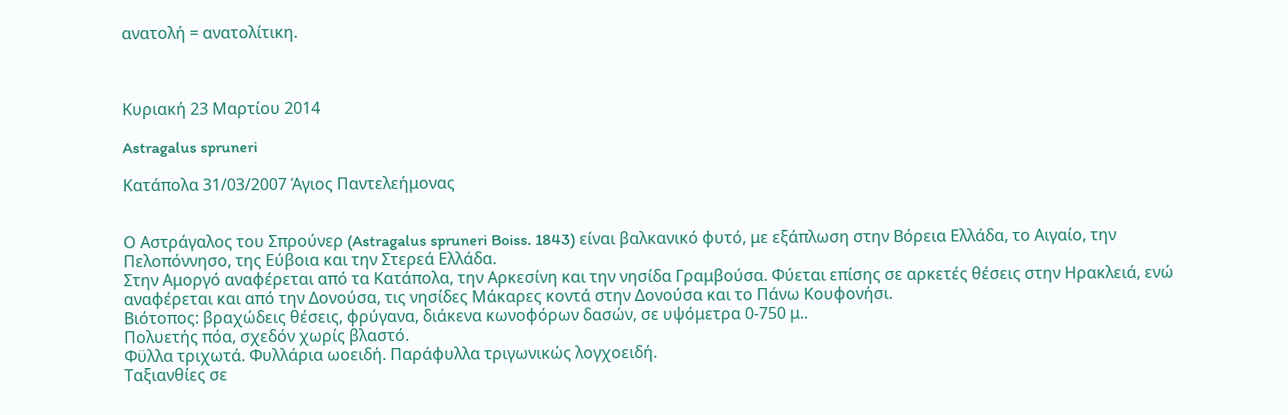ανατολή = ανατολίτικη.



Κυριακή 23 Μαρτίου 2014

Astragalus spruneri

Κατάπολα 31/03/2007 Άγιος Παντελεήμονας


Ο Αστράγαλος του Σπρούνερ (Astragalus spruneri Boiss. 1843) είναι βαλκανικό φυτό, με εξάπλωση στην Βόρεια Ελλάδα, το Αιγαίο, την Πελοπόννησο, της Εύβοια και την Στερεά Ελλάδα.
Στην Αμοργό αναφέρεται από τα Κατάπολα, την Αρκεσίνη και την νησίδα Γραμβούσα. Φύεται επίσης σε αρκετές θέσεις στην Ηρακλειά, ενώ αναφέρεται και από την Δονούσα, τις νησίδες Μάκαρες κοντά στην Δονούσα και το Πάνω Κουφονήσι.
Βιότοπος: βραχώδεις θέσεις, φρύγανα, διάκενα κωνοφόρων δασών, σε υψόμετρα 0-750 μ..
Πολυετής πόα, σχεδόν χωρίς βλαστό.
Φϋλλα τριχωτά. Φυλλάρια ωοειδή. Παράφυλλα τριγωνικώς λογχοειδή.
Ταξιανθίες σε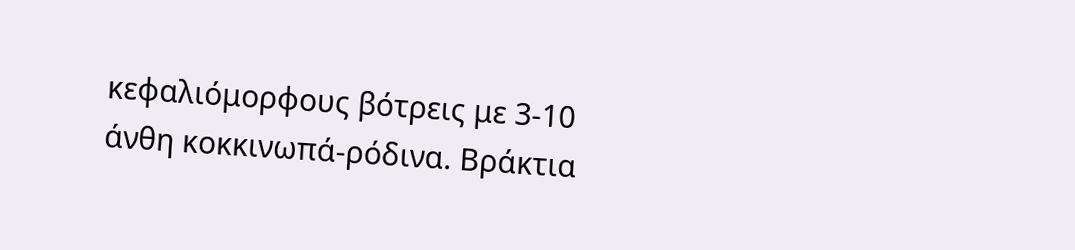κεφαλιόμορφους βότρεις με 3-10 άνθη κοκκινωπά-ρόδινα. Βράκτια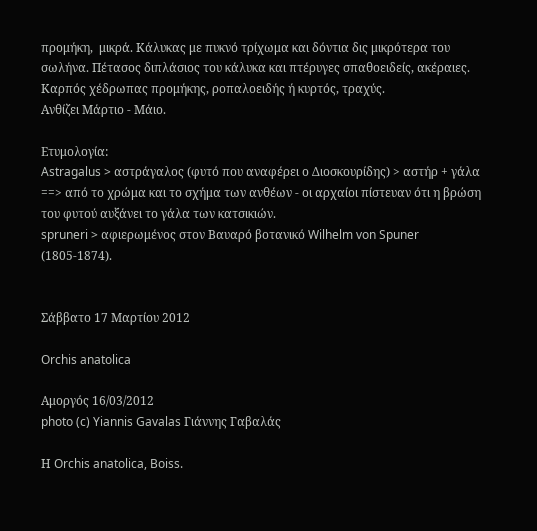προμήκη,  μικρά. Κάλυκας με πυκνό τρίχωμα και δόντια δις μικρότερα του σωλήνα. Πέτασος διπλάσιος του κάλυκα και πτέρυγες σπαθοειδείς, ακέραιες.
Καρπός χέδρωπας προμήκης, ροπαλοειδής ή κυρτός, τραχύς.
Ανθίζει Μάρτιο - Μάιο.

Ετυμολογία:
Astragalus > αστράγαλος (φυτό που αναφέρει ο Διοσκουρίδης) > αστήρ + γάλα ==> από το χρώμα και το σχήμα των ανθέων - οι αρχαίοι πίστευαν ότι η βρώση του φυτού αυξάνει το γάλα των κατσικιών.
spruneri > αφιερωμένος στον Βαυαρό βοτανικό Wilhelm von Spuner (1805-1874).


Σάββατο 17 Μαρτίου 2012

Orchis anatolica

Αμοργός 16/03/2012
photo (c) Yiannis Gavalas Γιάννης Γαβαλάς

Η Orchis anatolica, Boiss.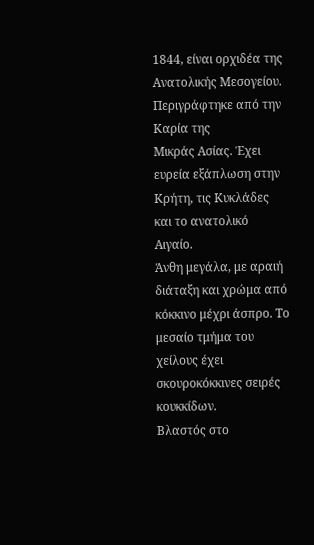1844, είναι ορχιδέα της Ανατολικής Μεσογείου. Περιγράφτηκε από την Καρία της
Μικράς Ασίας. Έχει ευρεία εξάπλωση στην Κρήτη, τις Κυκλάδες και το ανατολικό Αιγαίο.
Άνθη μεγάλα, με αραιή διάταξη και χρώμα από κόκκινο μέχρι άσπρο. Το μεσαίο τμήμα του χείλους έχει σκουροκόκκινες σειρές κουκκίδων.
Βλαστός στο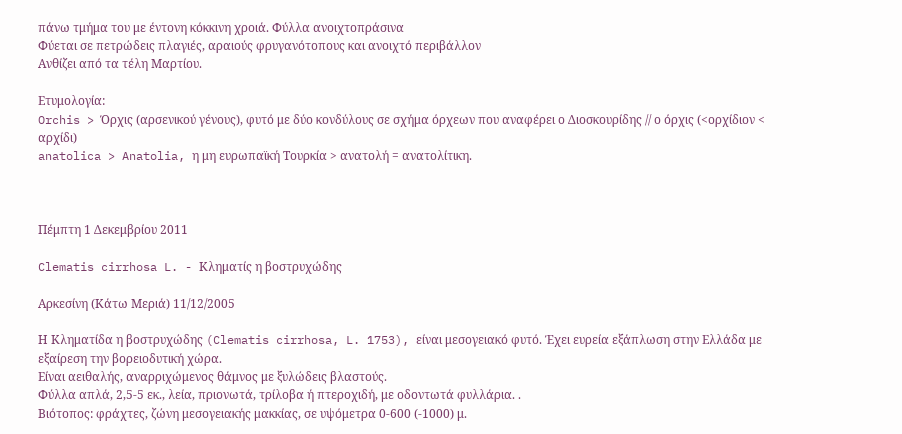πάνω τμήμα του με έντονη κόκκινη χροιά. Φύλλα ανοιχτοπράσινα
Φύεται σε πετρώδεις πλαγιές, αραιούς φρυγανότοπους και ανοιχτό περιβάλλον
Ανθίζει από τα τέλη Μαρτίου.

Ετυμολογία:
Orchis > Όρχις (αρσενικού γένους), φυτό με δύο κονδύλους σε σχήμα όρχεων που αναφέρει ο Διοσκουρίδης // ο όρχις (<ορχίδιον < αρχίδι)
anatolica > Anatolia, η μη ευρωπαϊκή Τουρκία > ανατολή = ανατολίτικη.



Πέμπτη 1 Δεκεμβρίου 2011

Clematis cirrhosa L. - Κληματίς η βοστρυχώδης

Αρκεσίνη (Κάτω Μεριά) 11/12/2005

Η Κληματίδα η βοστρυχώδης (Clematis cirrhosa, L. 1753), είναι μεσογειακό φυτό. Έχει ευρεία εξάπλωση στην Ελλάδα με εξαίρεση την βορειοδυτική χώρα.
Είναι αειθαλής, αναρριχώμενος θάμνος με ξυλώδεις βλαστούς.
Φύλλα απλά, 2,5-5 εκ., λεία, πριονωτά, τρίλοβα ή πτεροχιδή, με οδοντωτά φυλλάρια. .
Βιότοπος: φράχτες, ζώνη μεσογειακής μακκίας, σε υψόμετρα 0-600 (-1000) μ.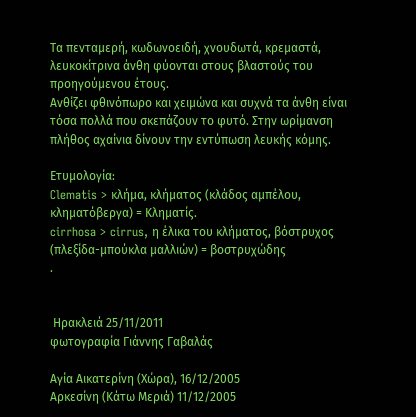Τα πενταμερή, κωδωνοειδή, χνουδωτά, κρεμαστά, λευκοκίτρινα άνθη φύονται στους βλαστούς του προηγούμενου έτους.
Ανθίζει φθινόπωρο και χειμώνα και συχνά τα άνθη είναι τόσα πολλά που σκεπάζουν το φυτό. Στην ωρίμανση πλήθος αχαίνια δίνουν την εντύπωση λευκής κόμης.

Ετυμολογία:
Clematis > κλήμα, κλήματος (κλάδος αμπέλου, κληματόβεργα) = Κληματίς.
cirrhosa > cirrus, η έλικα του κλήματος, βόστρυχος (πλεξίδα-μπούκλα μαλλιών) = βοστρυχώδης
.


 Ηρακλειά 25/11/2011
φωτογραφία Γιάννης Γαβαλάς

Αγία Αικατερίνη (Χώρα), 16/12/2005
Αρκεσίνη (Κάτω Μεριά) 11/12/2005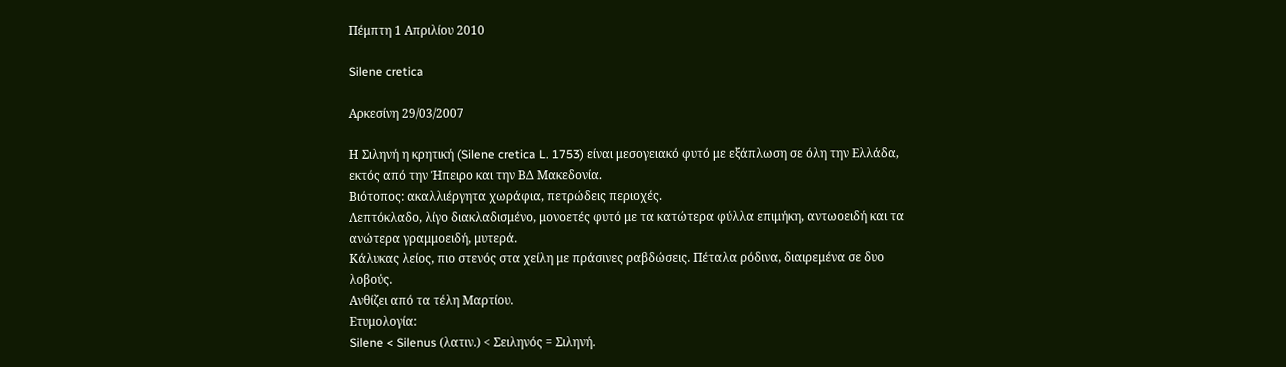Πέμπτη 1 Απριλίου 2010

Silene cretica

Αρκεσίνη 29/03/2007

Η Σιληνή η κρητική (Silene cretica L. 1753) είναι μεσογειακό φυτό με εξάπλωση σε όλη την Ελλάδα, εκτός από την Ήπειρο και την ΒΔ Μακεδονία.
Βιότοπος: ακαλλιέργητα χωράφια, πετρώδεις περιοχές.
Λεπτόκλαδο, λίγο διακλαδισμένο, μονοετές φυτό με τα κατώτερα φύλλα επιμήκη, αντωοειδή και τα ανώτερα γραμμοειδή, μυτερά.
Κάλυκας λείος, πιο στενός στα χείλη με πράσινες ραβδώσεις. Πέταλα ρόδινα, διαιρεμένα σε δυο λοβούς.
Ανθίζει από τα τέλη Μαρτίου.
Ετυμολογία:
Silene < Silenus (λατιν.) < Σειληνός = Σιληνή.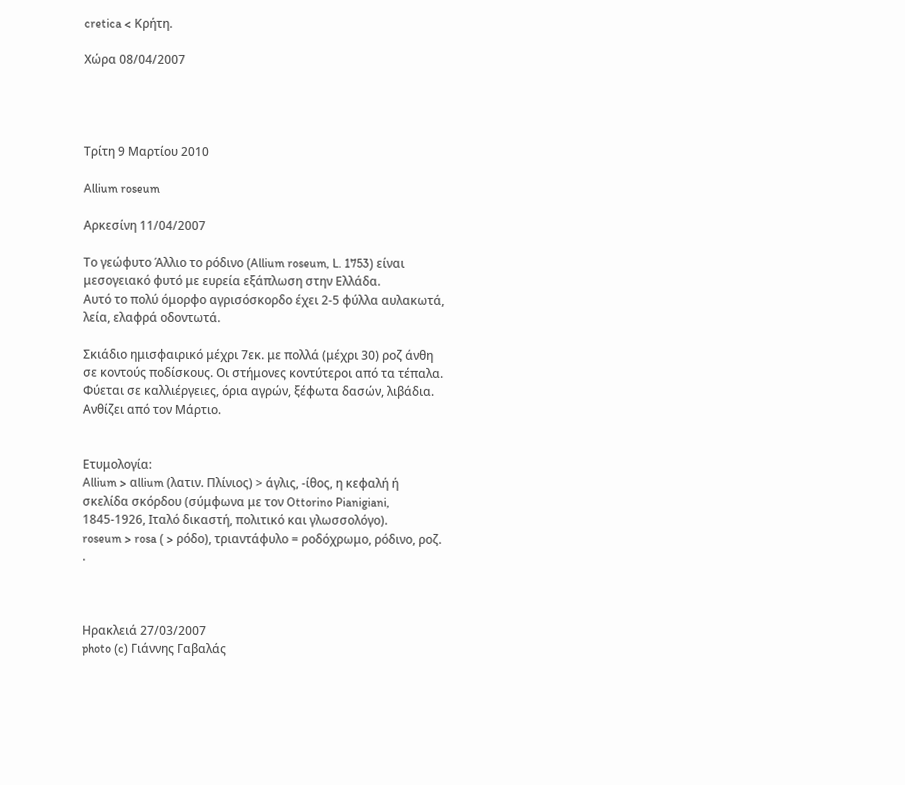cretica < Κρήτη.

Χώρα 08/04/2007




Τρίτη 9 Μαρτίου 2010

Allium roseum

Αρκεσίνη 11/04/2007

Το γεώφυτο Άλλιο το ρόδινο (Allium roseum, L. 1753) είναι μεσογειακό φυτό με ευρεία εξάπλωση στην Ελλάδα.
Αυτό το πολύ όμορφο αγρισόσκορδο έχει 2-5 φύλλα αυλακωτά, λεία, ελαφρά οδοντωτά.

Σκιάδιο ημισφαιρικό μέχρι 7εκ. με πολλά (μέχρι 30) ροζ άνθη σε κοντούς ποδίσκους. Οι στήμονες κοντύτεροι από τα τέπαλα.
Φύεται σε καλλιέργειες, όρια αγρών, ξέφωτα δασών, λιβάδια.
Ανθίζει από τον Μάρτιο.


Ετυμολογία:
Allium > αllium (λατιν. Πλίνιος) > άγλις, -ίθος, η κεφαλή ή σκελίδα σκόρδου (σύμφωνα με τον Ottorino Pianigiani, 1845-1926, Ιταλό δικαστή, πολιτικό και γλωσσολόγο).
roseum > rosa ( > ρόδο), τριαντάφυλο = ροδόχρωμο, ρόδινο, ροζ.
.



Ηρακλειά 27/03/2007
photo (c) Γιάννης Γαβαλάς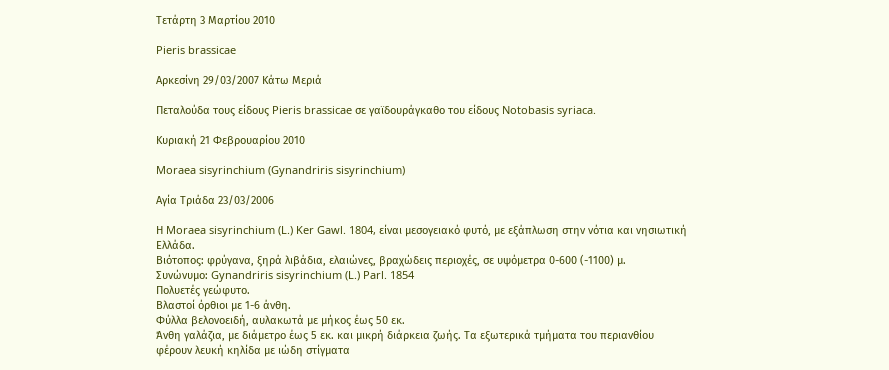Τετάρτη 3 Μαρτίου 2010

Pieris brassicae

Αρκεσίνη 29/03/2007 Κάτω Μεριά

Πεταλούδα τους είδους Pieris brassicae σε γαϊδουράγκαθο του είδους Notobasis syriaca.

Κυριακή 21 Φεβρουαρίου 2010

Moraea sisyrinchium (Gynandriris sisyrinchium)

Αγία Τριάδα 23/03/2006

Η Moraea sisyrinchium (L.) Ker Gawl. 1804, είναι μεσογειακό φυτό, με εξάπλωση στην νότια και νησιωτική Ελλάδα.
Βιότοπος: φρύγανα, ξηρά λιβάδια, ελαιώνες, βραχώδεις περιοχές, σε υψόμετρα 0-600 (-1100) μ.
Συνώνυμο: Gynandriris sisyrinchium (L.) Parl. 1854
Πολυετές γεώφυτο.
Βλαστοί όρθιοι με 1-6 άνθη.
Φύλλα βελονοειδή, αυλακωτά με μήκος έως 50 εκ.
Άνθη γαλάζια, με διάμετρο έως 5 εκ. και μικρή διάρκεια ζωής. Τα εξωτερικά τμήματα του περιανθίου φέρουν λευκή κηλίδα με ιώδη στίγματα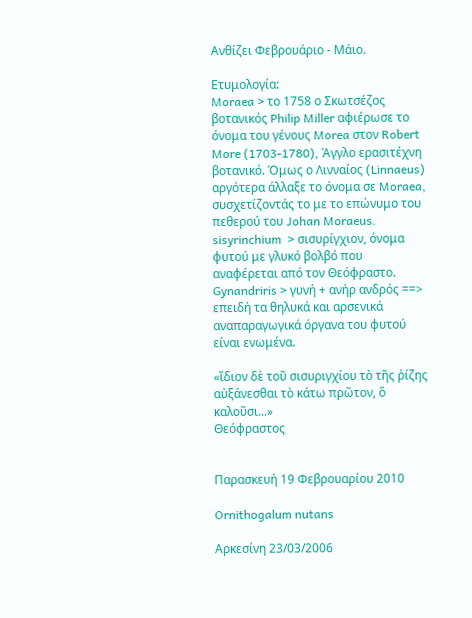Ανθίζει Φεβρουάριο - Μάιο.

Ετυμολογία:
Moraea > το 1758 ο Σκωτσέζος βοτανικός Philip Miller αφιέρωσε το όνομα του γένους Morea στον Robert More (1703-1780), Άγγλο ερασιτέχνη βοτανικό. Όμως ο Λινναίος (Linnaeus) αργότερα άλλαξε το όνομα σε Moraea, συσχετίζοντάς το με το επώνυμο του πεθερού του Johan Moraeus.
sisyrinchium  > σισυρίγχιoν, όνομα φυτού με γλυκό βολβό που αναφέρεται από τον Θεόφραστο.
Gynandriris > γυνή + ανήρ ανδρός ==> επειδή τα θηλυκά και αρσενικά αναπαραγωγικά όργανα του φυτού είναι ενωμένα.

«ἴδιον δὲ τοῦ σισυριγχίου τὸ τῆς ῥίζης αὐξάνεσθαι τὸ κάτω πρῶτον, ὃ καλοῦσι...»
Θεόφραστος


Παρασκευή 19 Φεβρουαρίου 2010

Ornithogalum nutans

Αρκεσίνη 23/03/2006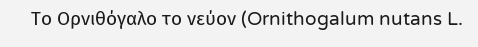Το Ορνιθόγαλο το νεύον (Ornithogalum nutans L.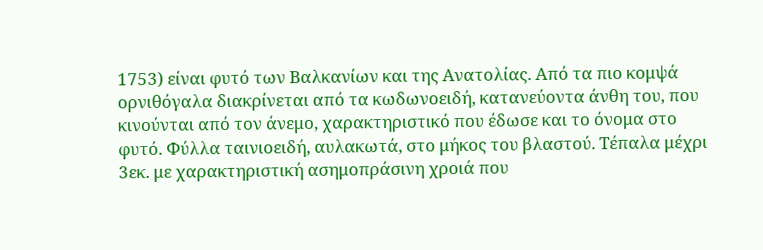1753) είναι φυτό των Βαλκανίων και της Ανατολίας. Από τα πιο κομψά ορνιθόγαλα διακρίνεται από τα κωδωνοειδή, κατανεύοντα άνθη του, που κινούνται από τον άνεμο, χαρακτηριστικό που έδωσε και το όνομα στο φυτό. Φύλλα ταινιοειδή, αυλακωτά, στο μήκος του βλαστού. Τέπαλα μέχρι 3εκ. με χαρακτηριστική ασημοπράσινη χροιά που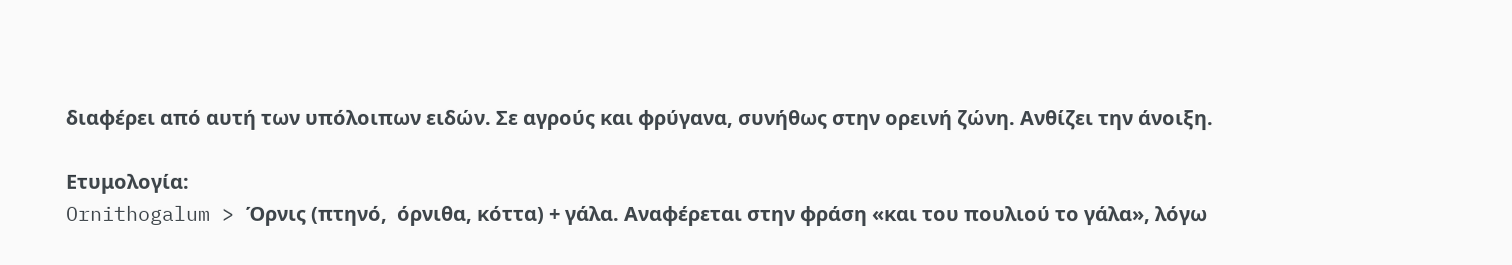διαφέρει από αυτή των υπόλοιπων ειδών. Σε αγρούς και φρύγανα, συνήθως στην ορεινή ζώνη. Ανθίζει την άνοιξη.

Ετυμολογία:
Ornithogalum > Όρνις (πτηνό,  όρνιθα, κόττα) + γάλα. Αναφέρεται στην φράση «και του πουλιού το γάλα», λόγω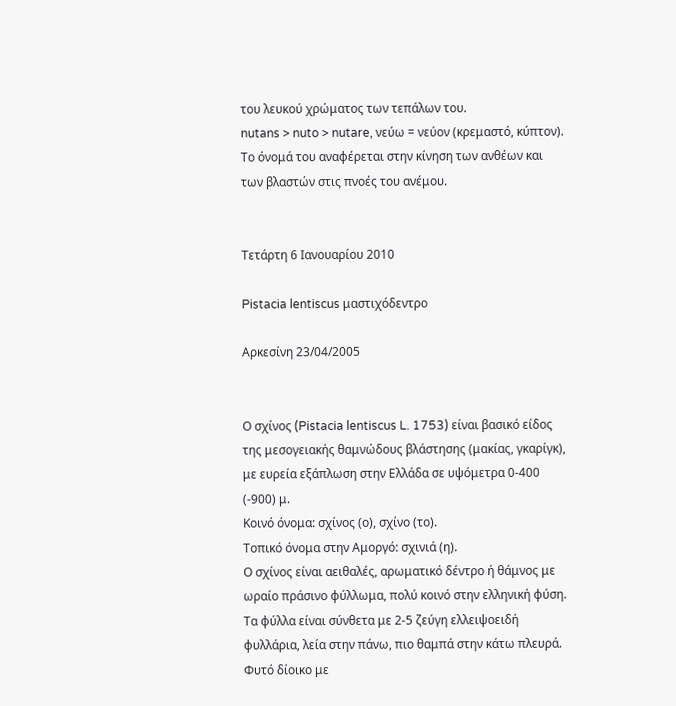του λευκού χρώματος των τεπάλων του.
nutans > nuto > nutare, νεύω = νεύον (κρεμαστό, κύπτον). Το όνομά του αναφέρεται στην κίνηση των ανθέων και των βλαστών στις πνοές του ανέμου.


Τετάρτη 6 Ιανουαρίου 2010

Pistacia lentiscus μαστιχόδεντρο

Αρκεσίνη 23/04/2005


Ο σχίνος (Pistacia lentiscus L. 1753) είναι βασικό είδος της μεσογειακής θαμνώδους βλάστησης (μακίας, γκαρίγκ), με ευρεία εξάπλωση στην Ελλάδα σε υψόμετρα 0-400 (-900) μ.
Κοινό όνομα: σχίνος (ο), σχίνο (το).
Τοπικό όνομα στην Αμοργό: σχινιά (η).
Ο σχίνος είναι αειθαλές, αρωματικό δέντρο ή θάμνος με ωραίο πράσινο φύλλωμα, πολύ κοινό στην ελληνική φύση. Τα φύλλα είναι σύνθετα με 2-5 ζεύγη ελλειψοειδή φυλλάρια, λεία στην πάνω, πιο θαμπά στην κάτω πλευρά. Φυτό δίοικο με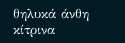θηλυκά άνθη κίτρινα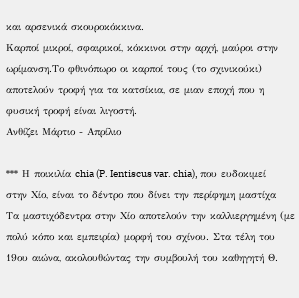και αρσενικά σκουροκόκκινα.
Καρποί μικροί, σφαιρικοί, κόκκινοι στην αρχή, μαύροι στην ωρίμανση.Το φθινόπωρο οι καρποί τους (το σχινικούκι) αποτελούν τροφή για τα κατσίκια, σε μιαν εποχή που η φυσική τροφή είναι λιγοστή.
Ανθίζει Μάρτιο - Απρίλιο

*** Η ποικιλία chia (P. Ientiscus var. chia), που ευδοκιμεί στην Χίο, είναι το δέντρο που δίνει την περίφημη μαστίχα
Τα μαστιχόδεντρα στην Χίο αποτελούν την καλλιεργημένη (με πολύ κόπο και εμπειρία) μορφή του σχίνου. Στα τέλη του 19ου αιώνα, ακολουθώντας την συμβουλή του καθηγητή Θ.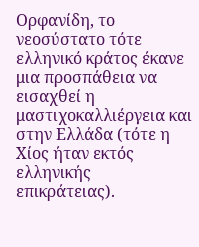Ορφανίδη, το νεοσύστατο τότε ελληνικό κράτος έκανε μια προσπάθεια να εισαχθεί η μαστιχοκαλλιέργεια και στην Ελλάδα (τότε η Χίος ήταν εκτός ελληνικής επικράτειας).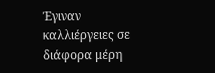Έγιναν καλλιέργειες σε διάφορα μέρη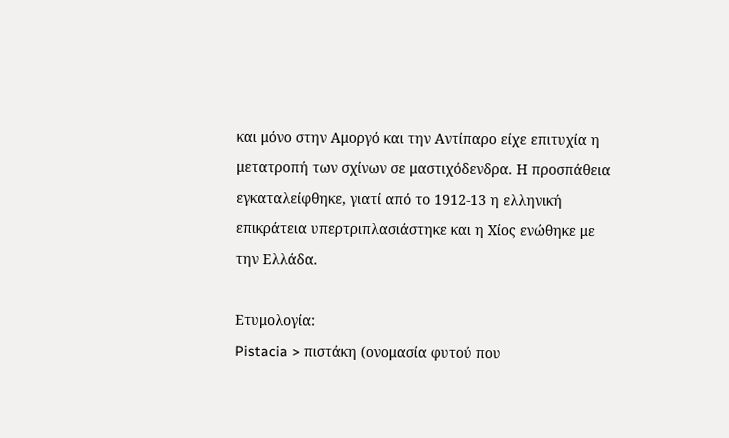και μόνο στην Αμοργό και την Αντίπαρο είχε επιτυχία η μετατροπή των σχίνων σε μαστιχόδενδρα. Η προσπάθεια εγκαταλείφθηκε, γιατί από το 1912-13 η ελληνική επικράτεια υπερτριπλασιάστηκε και η Χίος ενώθηκε με την Ελλάδα.

Ετυμολογία:
Pistacia > πιστάκη (ονομασία φυτού που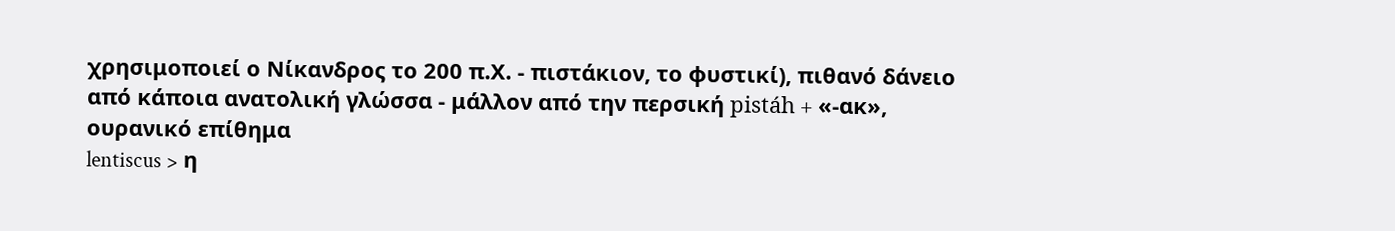χρησιμοποιεί ο Νίκανδρος το 200 π.Χ. - πιστάκιον, το φυστικί), πιθανό δάνειο από κάποια ανατολική γλώσσα - μάλλον από την περσική pistáh + «-ακ», ουρανικό επίθημα
lentiscus > η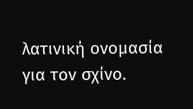λατινική ονομασία για τον σχίνο.